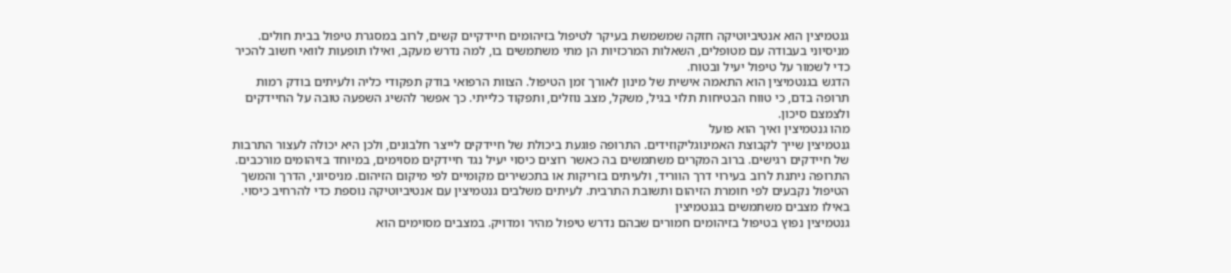גנטמיצין הוא אנטיביוטיקה חזקה שמשמשת בעיקר לטיפול בזיהומים חיידקיים קשים, לרוב במסגרת טיפול בבית חולים. מניסיוני בעבודה עם מטופלים, השאלות המרכזיות הן מתי משתמשים בו, למה נדרש מעקב, ואילו תופעות לוואי חשוב להכיר כדי לשמור על טיפול יעיל ובטוח.
הדגש בגנטמיצין הוא התאמה אישית של מינון לאורך זמן הטיפול. הצוות הרפואי בודק תפקודי כליה ולעיתים בודק רמות תרופה בדם, כי טווח הבטיחות תלוי בגיל, משקל, מצב נוזלים, ותפקוד כלייתי. כך אפשר להשיג השפעה טובה על החיידקים ולצמצם סיכון.
מהו גנטמיצין ואיך הוא פועל
גנטמיצין שייך לקבוצת האמינוגליקוזידים. התרופה פוגעת ביכולת של חיידקים לייצר חלבונים, ולכן היא יכולה לעצור התרבות של חיידקים רגישים. ברוב המקרים משתמשים בה כאשר רוצים כיסוי יעיל נגד חיידקים מסוימים, במיוחד בזיהומים מורכבים.
התרופה ניתנת לרוב בעירוי דרך הווריד, ולעיתים בזריקות או בתכשירים מקומיים לפי מיקום הזיהום. מניסיוני, הדרך והמשך הטיפול נקבעים לפי חומרת הזיהום ותשובת התרבית. לעיתים משלבים גנטמיצין עם אנטיביוטיקה נוספת כדי להרחיב כיסוי.
באילו מצבים משתמשים בגנטמיצין
גנטמיצין נפוץ בטיפול בזיהומים חמורים שבהם נדרש טיפול מהיר ומדויק. במצבים מסוימים הוא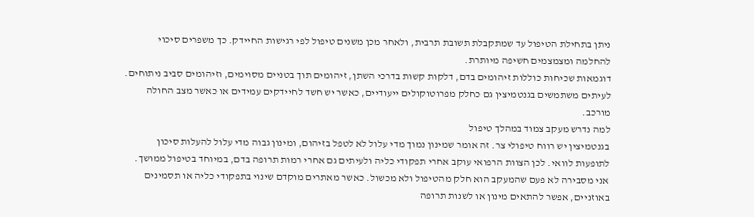ניתן בתחילת הטיפול עד שמתקבלת תשובת תרבית, ולאחר מכן משנים טיפול לפי רגישות החיידק. כך משפרים סיכוי להחלמה ומצמצמים חשיפה מיותרת.
דוגמאות שכיחות כוללות זיהומים בדם, דלקות קשות בדרכי השתן, זיהומים תוך בטניים מסוימים, וזיהומים סביב ניתוחים. לעיתים משתמשים בגנטמיצין גם כחלק מפרוטוקולים ייעודיים, כאשר יש חשד לחיידקים עמידים או כאשר מצב החולה מורכב.
למה נדרש מעקב צמוד במהלך טיפול
בגנטמיצין יש רווח טיפולי צר. זה אומר שמינון נמוך מדי עלול לא לטפל בזיהום, ומינון גבוה מדי עלול להעלות סיכון לתופעות לוואי. לכן הצוות הרפואי עוקב אחרי תפקודי כליה ולעיתים גם אחרי רמות תרופה בדם, במיוחד בטיפול ממושך.
אני מסבירה לא פעם שהמעקב הוא חלק מהטיפול ולא מכשול. כאשר מאתרים מוקדם שינוי בתפקודי כליה או תסמינים באוזניים, אפשר להתאים מינון או לשנות תרופה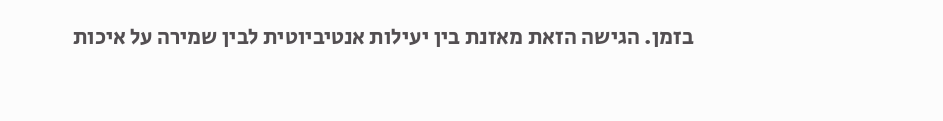בזמן. הגישה הזאת מאזנת בין יעילות אנטיביוטית לבין שמירה על איכות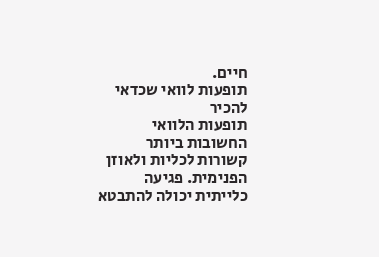חיים.
תופעות לוואי שכדאי להכיר
תופעות הלוואי החשובות ביותר קשורות לכליות ולאוזן הפנימית. פגיעה כלייתית יכולה להתבטא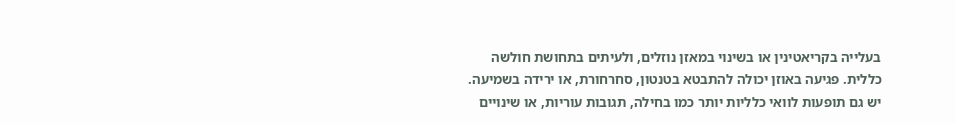בעלייה בקריאטינין או בשינוי במאזן נוזלים, ולעיתים בתחושת חולשה כללית. פגיעה באוזן יכולה להתבטא בטנטון, סחרחורת, או ירידה בשמיעה.
יש גם תופעות לוואי כלליות יותר כמו בחילה, תגובות עוריות, או שינויים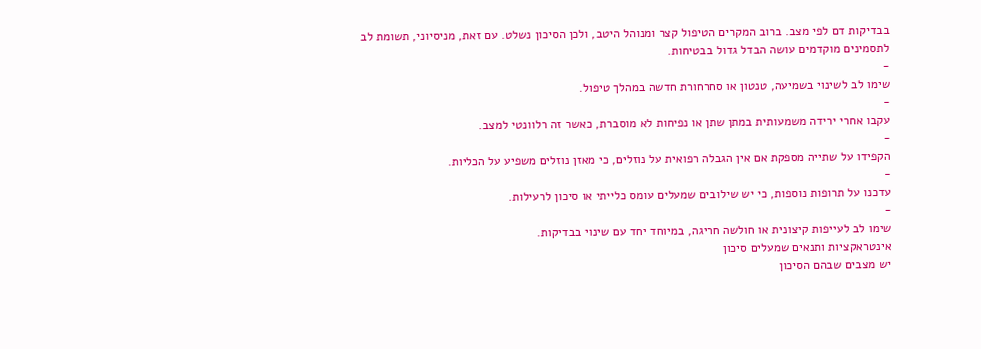בבדיקות דם לפי מצב. ברוב המקרים הטיפול קצר ומנוהל היטב, ולכן הסיכון נשלט. עם זאת, מניסיוני, תשומת לב לתסמינים מוקדמים עושה הבדל גדול בבטיחות.
-
שימו לב לשינוי בשמיעה, טנטון או סחרחורת חדשה במהלך טיפול.
-
עקבו אחרי ירידה משמעותית במתן שתן או נפיחות לא מוסברת, כאשר זה רלוונטי למצב.
-
הקפידו על שתייה מספקת אם אין הגבלה רפואית על נוזלים, כי מאזן נוזלים משפיע על הכליות.
-
עדכנו על תרופות נוספות, כי יש שילובים שמעלים עומס כלייתי או סיכון לרעילות.
-
שימו לב לעייפות קיצונית או חולשה חריגה, במיוחד יחד עם שינוי בבדיקות.
אינטראקציות ותנאים שמעלים סיכון
יש מצבים שבהם הסיכון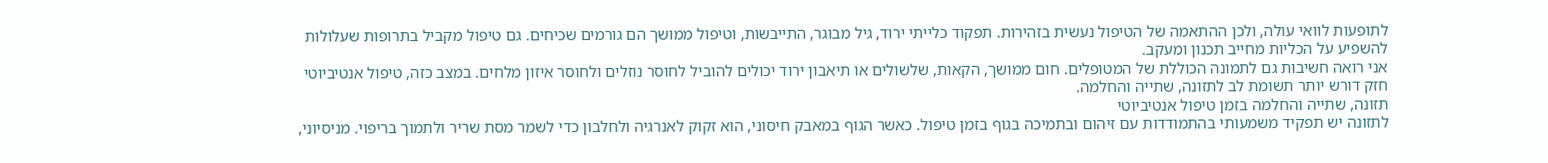לתופעות לוואי עולה, ולכן ההתאמה של הטיפול נעשית בזהירות. תפקוד כלייתי ירוד, גיל מבוגר, התייבשות, וטיפול ממושך הם גורמים שכיחים. גם טיפול מקביל בתרופות שעלולות להשפיע על הכליות מחייב תכנון ומעקב.
אני רואה חשיבות גם לתמונה הכוללת של המטופלים. חום ממושך, הקאות, שלשולים או תיאבון ירוד יכולים להוביל לחוסר נוזלים ולחוסר איזון מלחים. במצב כזה, טיפול אנטיביוטי חזק דורש יותר תשומת לב לתזונה, שתייה והחלמה.
תזונה, שתייה והחלמה בזמן טיפול אנטיביוטי
לתזונה יש תפקיד משמעותי בהתמודדות עם זיהום ובתמיכה בגוף בזמן טיפול. כאשר הגוף במאבק חיסוני, הוא זקוק לאנרגיה ולחלבון כדי לשמר מסת שריר ולתמוך בריפוי. מניסיוני,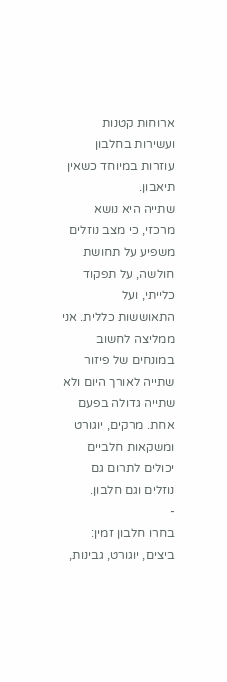ארוחות קטנות ועשירות בחלבון עוזרות במיוחד כשאין תיאבון.
שתייה היא נושא מרכזי, כי מצב נוזלים משפיע על תחושת חולשה, על תפקוד כלייתי, ועל התאוששות כללית. אני ממליצה לחשוב במונחים של פיזור שתייה לאורך היום ולא שתייה גדולה בפעם אחת. מרקים, יוגורט ומשקאות חלביים יכולים לתרום גם נוזלים וגם חלבון.
-
בחרו חלבון זמין: ביצים, יוגורט, גבינות,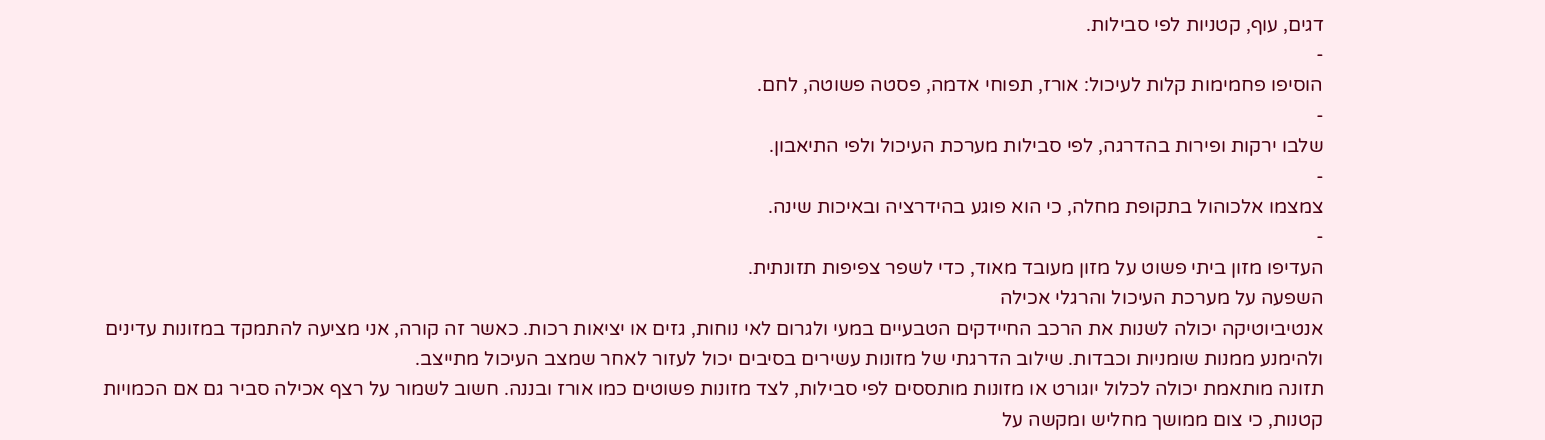דגים, עוף, קטניות לפי סבילות.
-
הוסיפו פחמימות קלות לעיכול: אורז, תפוחי אדמה, פסטה פשוטה, לחם.
-
שלבו ירקות ופירות בהדרגה, לפי סבילות מערכת העיכול ולפי התיאבון.
-
צמצמו אלכוהול בתקופת מחלה, כי הוא פוגע בהידרציה ובאיכות שינה.
-
העדיפו מזון ביתי פשוט על מזון מעובד מאוד, כדי לשפר צפיפות תזונתית.
השפעה על מערכת העיכול והרגלי אכילה
אנטיביוטיקה יכולה לשנות את הרכב החיידקים הטבעיים במעי ולגרום לאי נוחות, גזים או יציאות רכות. כאשר זה קורה, אני מציעה להתמקד במזונות עדינים ולהימנע ממנות שומניות וכבדות. שילוב הדרגתי של מזונות עשירים בסיבים יכול לעזור לאחר שמצב העיכול מתייצב.
תזונה מותאמת יכולה לכלול יוגורט או מזונות מותססים לפי סבילות, לצד מזונות פשוטים כמו אורז ובננה. חשוב לשמור על רצף אכילה סביר גם אם הכמויות קטנות, כי צום ממושך מחליש ומקשה על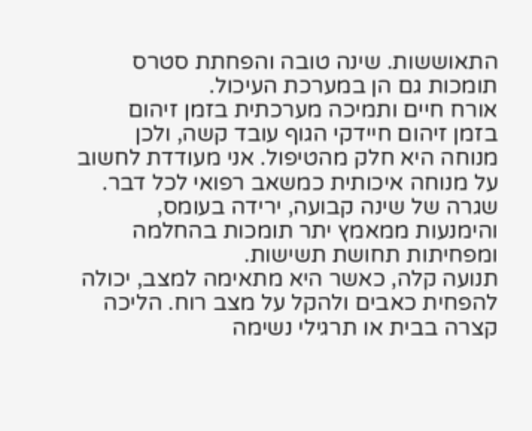התאוששות. שינה טובה והפחתת סטרס תומכות גם הן במערכת העיכול.
אורח חיים ותמיכה מערכתית בזמן זיהום
בזמן זיהום חיידקי הגוף עובד קשה, ולכן מנוחה היא חלק מהטיפול. אני מעודדת לחשוב על מנוחה איכותית כמשאב רפואי לכל דבר. שגרה של שינה קבועה, ירידה בעומס, והימנעות ממאמץ יתר תומכות בהחלמה ומפחיתות תחושת תשישות.
תנועה קלה, כאשר היא מתאימה למצב, יכולה להפחית כאבים ולהקל על מצב רוח. הליכה קצרה בבית או תרגילי נשימה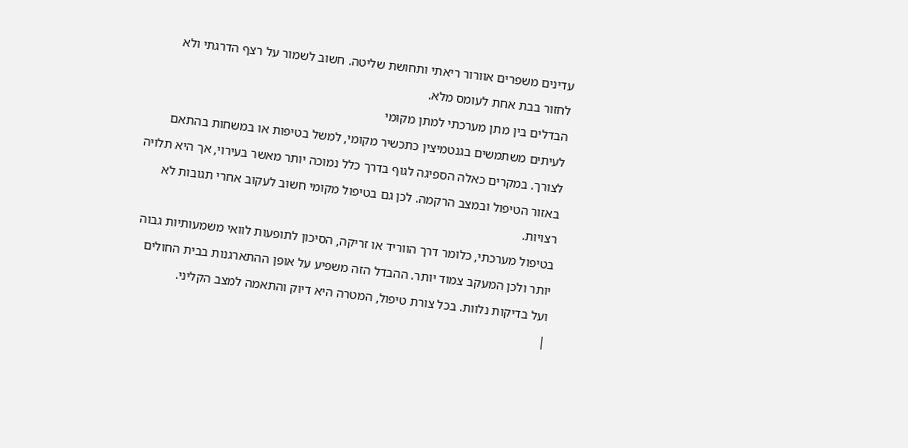עדינים משפרים אוורור ריאתי ותחושת שליטה. חשוב לשמור על רצף הדרגתי ולא לחזור בבת אחת לעומס מלא.
הבדלים בין מתן מערכתי למתן מקומי
לעיתים משתמשים בגנטמיצין כתכשיר מקומי, למשל בטיפות או במשחות בהתאם לצורך. במקרים כאלה הספיגה לגוף בדרך כלל נמוכה יותר מאשר בעירוי, אך היא תלויה באזור הטיפול ובמצב הרקמה. לכן גם בטיפול מקומי חשוב לעקוב אחרי תגובות לא רצויות.
בטיפול מערכתי, כלומר דרך הווריד או זריקה, הסיכון לתופעות לוואי משמעותיות גבוה יותר ולכן המעקב צמוד יותר. ההבדל הזה משפיע על אופן ההתארגנות בבית החולים ועל בדיקות נלוות. בכל צורת טיפול, המטרה היא דיוק והתאמה למצב הקליני.
|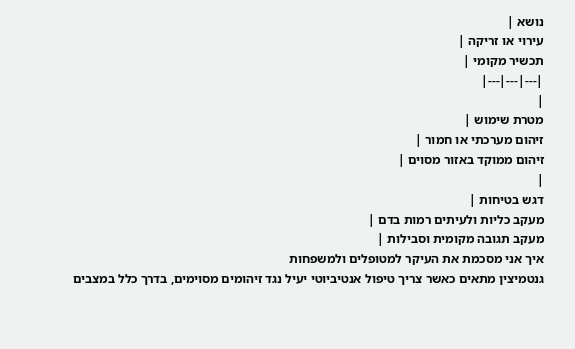נושא |
עירוי או זריקה |
תכשיר מקומי |
|---|---|---|
|
מטרת שימוש |
זיהום מערכתי או חמור |
זיהום ממוקד באזור מסוים |
|
דגש בטיחות |
מעקב כליות ולעיתים רמות בדם |
מעקב תגובה מקומית וסבילות |
איך אני מסכמת את העיקר למטופלים ולמשפחות
גנטמיצין מתאים כאשר צריך טיפול אנטיביוטי יעיל נגד זיהומים מסוימים, בדרך כלל במצבים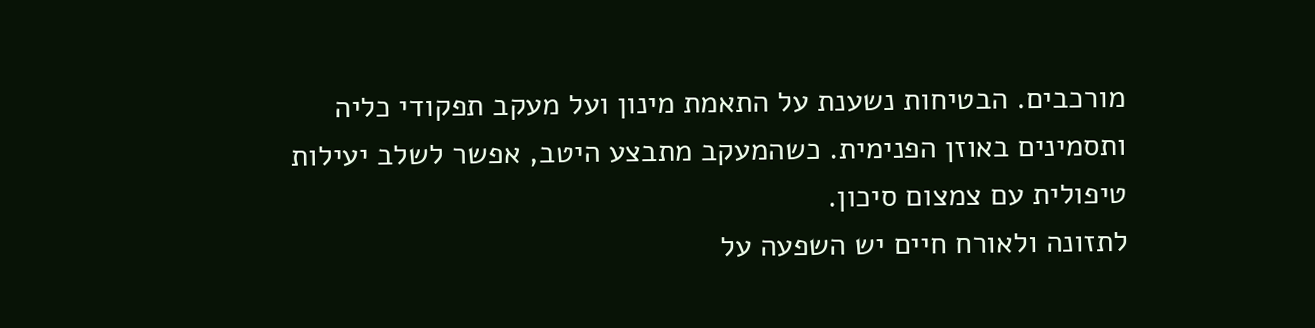מורכבים. הבטיחות נשענת על התאמת מינון ועל מעקב תפקודי כליה ותסמינים באוזן הפנימית. כשהמעקב מתבצע היטב, אפשר לשלב יעילות טיפולית עם צמצום סיכון.
לתזונה ולאורח חיים יש השפעה על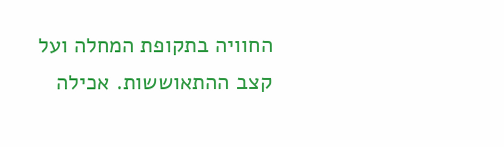החוויה בתקופת המחלה ועל קצב ההתאוששות. אכילה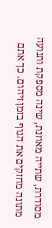מסודרת, שתייה מאוזנת, שינה מספקת ותנועה מתונה מחזקים את הגוף בזמן זיהום. כך אתם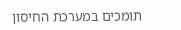תומכים במערכת החיסון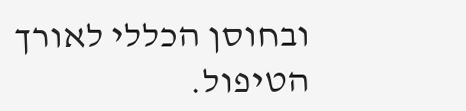ובחוסן הכללי לאורך הטיפול.